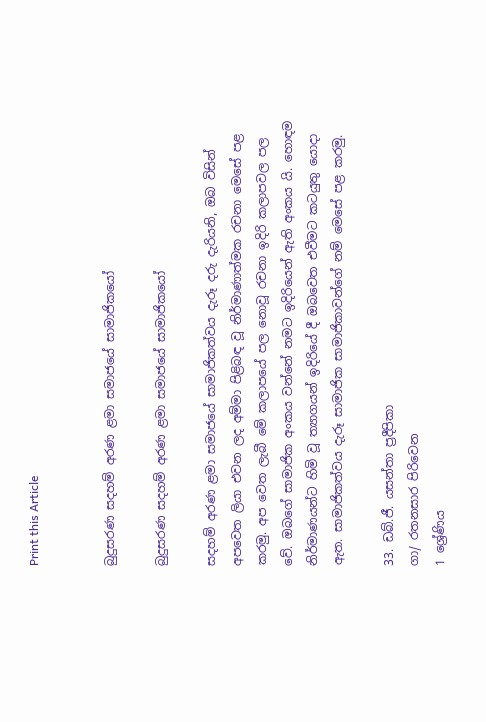Print this Article


බුදුසරණ සදහම් අරණ ළමා සමාජයේ සාමාජිකයෝ

බුදුසරණ සදහම් අරණ ළමා සමාජයේ සාමාජිකයෝ

සදහම් අරණ ළමා සමාජයේ සාමාජිකත්වය දැරූ දරු දැරියනි, ඔබ විසින් අපවෙත ලියා එවන ලද අම්මා පිළිබඳ වූ නිර්මාණාත්මක රචනා මෙසේ පළ කරමු. අප වෙත ලැබී මේ කලාපයේ පල නොවූ රචනා ඉදිරි කලාපවල පල වේ. ඔබගේ සාමාජික අංකය වන්නේ නමට ඉදිරියෙන් ඇති අංකය යි. හොඳම නිර්මාණයන්ට හිමි වූ ත්‍යාගයන් ඉදිරියේ දී ඔබවෙත එවීමට කටයුතු යොදා ඇත. සාමාජිකත්වය දැරූ සාමාජික සාමාජිකාවන්ගේ නම් මෙසේ පළ කරමු.

33. ඩබ්.ජී. යසන්තා ප්‍රදීපිකා
ගා/ රතනසාර පිරිවෙන
1 ශ්‍රේණිය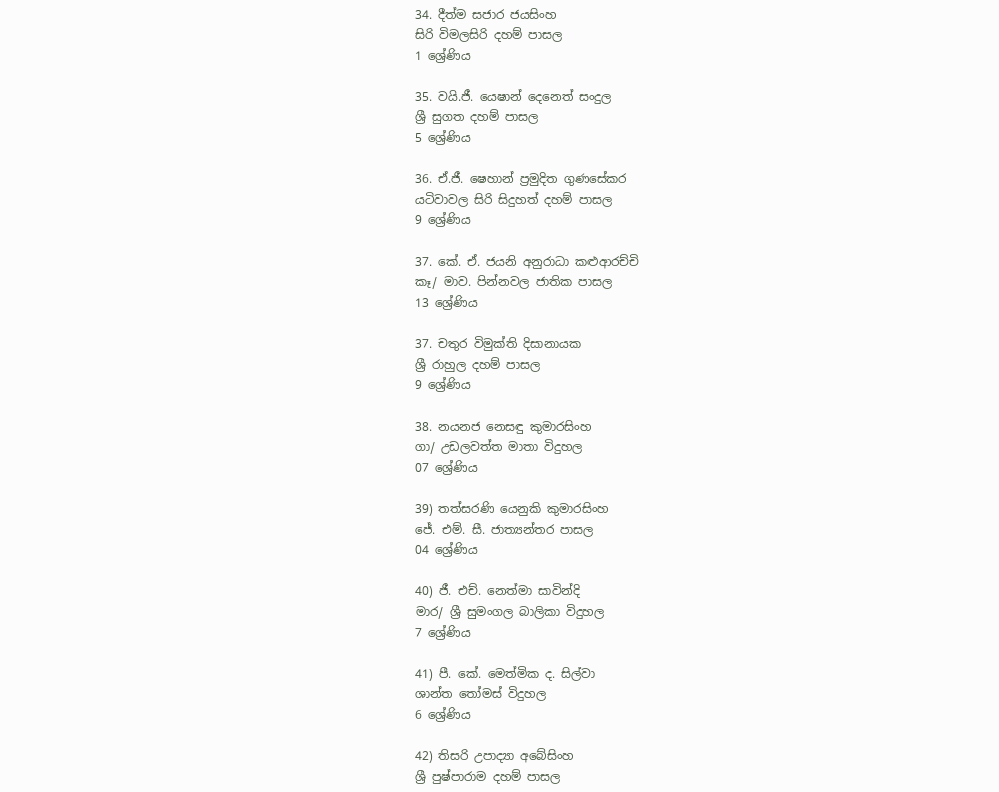34. දීත්ම සජාර ජයසිංහ
සිරි විමලසිරි දහම් පාසල
1 ශ්‍රේණිය

35. වයි.ජී. යෙෂාන් දෙනෙත් සංදුල
ශ්‍රී සුගත දහම් පාසල
5 ශ්‍රේණිය

36. ඒ.ජී. ෂෙහාන් ප්‍රමුදිත ගුණසේකර
යටිවාවල සිරි සිදුහත් දහම් පාසල
9 ශ්‍රේණිය

37. කේ. ඒ. ජයනි අනුරාධා කළුආරච්චි
කෑ/ මාව. පින්නවල ජාතික පාසල
13 ශ්‍රේණිය

37. චතුර විමුක්ති දිසානායක
ශ්‍රී රාහුල දහම් පාසල
9 ශ්‍රේණිය

38. නයනජ නෙසඳු කුමාරසිංහ
ගා/ උඩලවත්ත මාතා විදුහල
07 ශ්‍රේණිය

39) තත්සරණි යෙනුකි කුමාරසිංහ
ජේ. එම්. සී. ජාත්‍යන්තර පාසල
04 ශ්‍රේණිය

40) ජී. එච්. නෙත්මා සාවින්දි
මාර/ ශ්‍රී සුමංගල බාලිකා විදුහල
7 ශ්‍රේණිය

41) පී. කේ. මෙත්මික ද. සිල්වා
ශාන්ත තෝමස් විදුහල
6 ශ්‍රේණිය

42) තිසරි උපාද්‍යා අබේසිංහ
ශ්‍රී පුෂ්පාරාම දහම් පාසල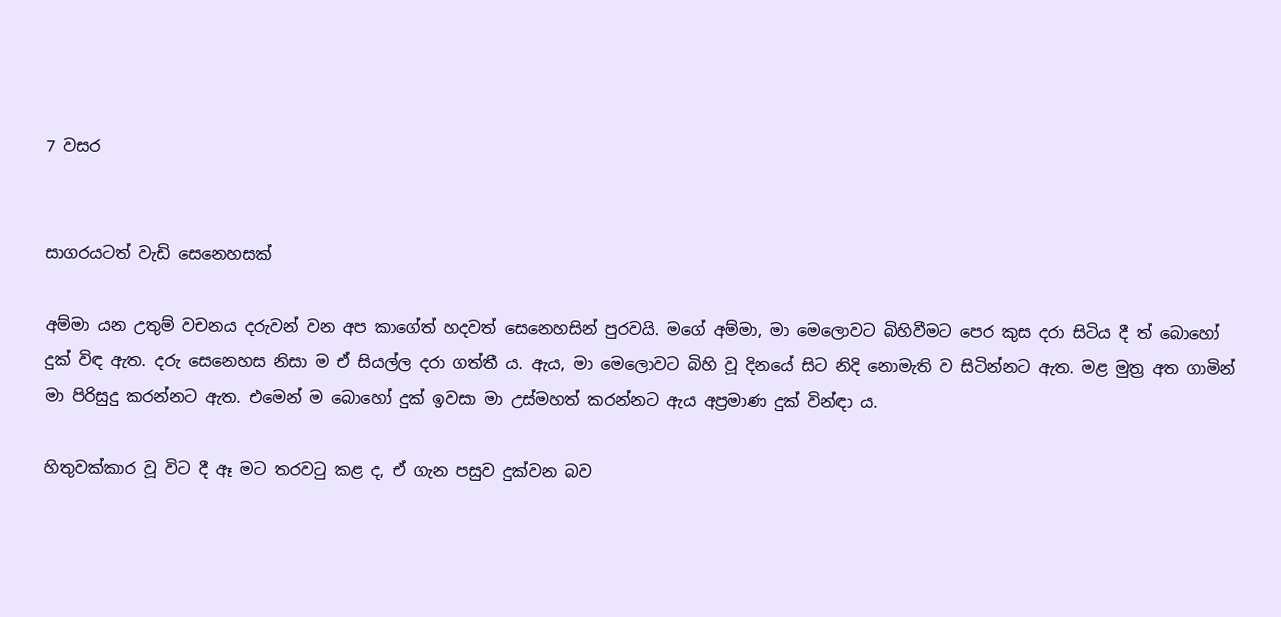7 වසර


සාගරයටත් වැඩි සෙනෙහසක්

අම්මා යන උතුම් වචනය දරුවන් වන අප කාගේත් හදවත් සෙනෙහසින් පුරවයි. මගේ අම්මා, මා මෙලොවට බිහිවීමට පෙර කුස දරා සිටිය දී ත් බොහෝ දුක් විඳ ඇත. දරු සෙනෙහස නිසා ම ඒ සියල්ල දරා ගත්තී ය. ඇය, මා මෙලොවට බිහි වූ දිනයේ සිට නිදි නොමැති ව සිටින්නට ඇත. මළ මුත්‍ර අත ගාමින් මා පිරිසුදු කරන්නට ඇත. එමෙන් ම බොහෝ දුක් ඉවසා මා උස්මහත් කරන්නට ඇය අප්‍රමාණ දුක් වින්ඳා ය.

හිතුවක්කාර වූ විට දී ඈ මට තරවටු කළ ද, ඒ ගැන පසුව දුක්වන බව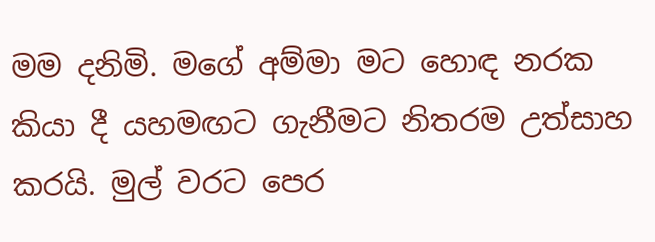මම දනිමි. මගේ අම්මා මට හොඳ නරක කියා දී යහමඟට ගැනීමට නිතරම උත්සාහ කරයි. මුල් වරට පෙර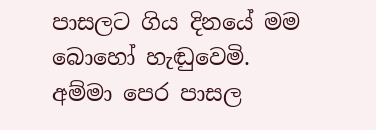පාසලට ගිය දිනයේ මම බොහෝ හැඬුවෙමි. අම්මා පෙර පාසල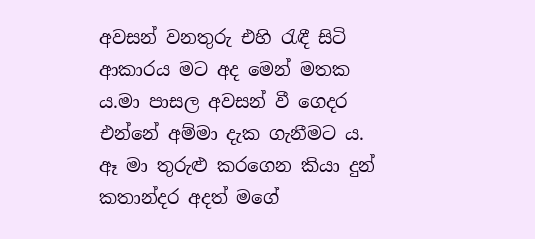අවසන් වනතුරු එහි රැඳී සිටි ආකාරය මට අද මෙන් මතක ය.මා පාසල අවසන් වී ගෙදර එන්නේ අම්මා දැක ගැනීමට ය. ඈ මා තුරුළු කරගෙන කියා දුන් කතාන්දර අදත් මගේ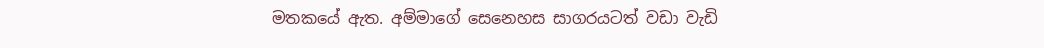මතකයේ ඇත. අම්මාගේ සෙනෙහස සාගරයටත් වඩා වැඩි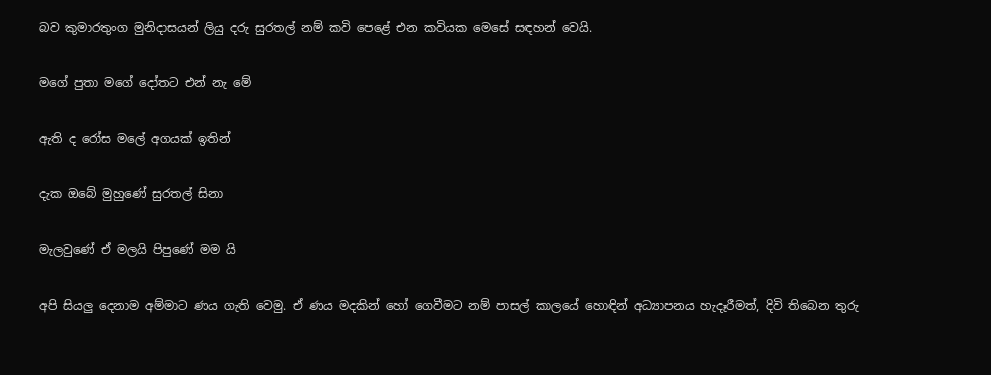බව කුමාරතුංග මුනිදාසයන් ලියු දරු සුරතල් නම් කවි පෙළේ එන කවියක මෙසේ සඳහන් වෙයි.

මගේ පුතා මගේ දෝතට එන් නැ මේ

ඇති ද රෝස මලේ අගයක් ඉතින්

දැක ඔබේ මුහුණේ සුරතල් සිනා

මැලවුණේ ඒ මලයි පිපුණේ මම යි

අපි සියලු දෙනාම අම්මාට ණය ගැති වෙමු. ඒ ණය මදකින් හෝ ගෙවීමට නම් පාසල් කාලයේ හොඳින් අධ්‍යාපනය හැදෑරීමත්, දිවි තිබෙන තුරු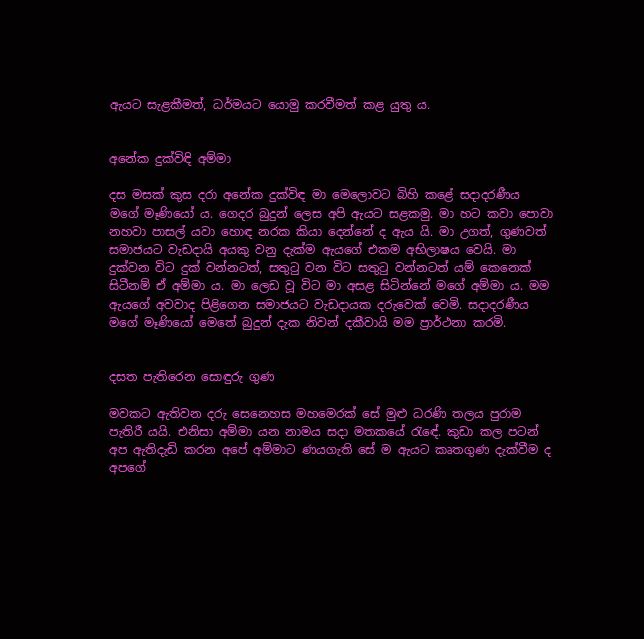ඇයට සැළකීමත්, ධර්මයට යොමු කරවීමත් කළ යුතු ය.


අනේක දුක්විඳි අම්මා

දස මසක් කුස දරා අනේක දුක්විඳ මා මෙලොවට බිහි කළේ සදාදරණීය මගේ මෑණියෝ ය. ගෙදර බුදුන් ලෙස අපි ඇයට සළකමු. මා හට කවා පොවා නහවා පාසල් යවා හොඳ නරක කියා දෙන්නේ ද ඇය යි. මා උගත්, ගුණවත් සමාජයට වැඩදායි අයකු වනු දැක්ම ඇයගේ එකම අභිලාෂය වෙයි. මා දුක්වන විට දුක් වන්නටත්, සතුටු වන විට සතුටු වන්නටත් යම් කෙනෙක් සිටීනම් ඒ අම්මා ය. මා ලෙඩ වූ විට මා අසළ සිටින්නේ මගේ අම්මා ය. මම ඇයගේ අවවාද පිළිගෙන සමාජයට වැඩදායක දරුවෙක් වෙමි. සදාදරණීය මගේ මෑණියෝ මෙතේ බුදුන් දැක නිවන් දකීවායි මම ප්‍රාර්ථනා කරමි.


දසත පැතිරෙන සොඳුරු ගුණ

මවකට ඇතිවන දරු සෙනෙහස මහමෙරක් සේ මුළු ධරණි තලය පුරාම පැතිරී යයි. එනිසා අම්මා යන නාමය සදා මතකයේ රැඳේ. කුඩා කල පටන් අප ඇතිදැඩි කරන අපේ අම්මාට ණයගැති සේ ම ඇයට කෘතගුණ දැක්වීම ද අපගේ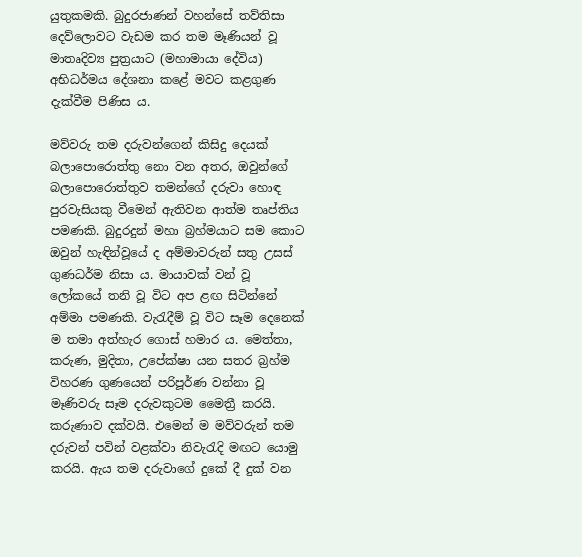යුතුකමකි. බුදුරජාණන් වහන්සේ තව්තිසා දෙව්ලොවට වැඩම කර තම මෑණියන් වූ මාතෘදිව්‍ය පුත්‍රයාට (මහාමායා දේවිය) අභිධර්මය දේශනා කළේ මවට කළගුණ දැක්වීම පිණිස ය.

මව්වරු තම දරුවන්ගෙන් කිසිදු දෙයක් බලාපොරොත්තු නො වන අතර, ඔවුන්ගේ බලාපොරොත්තුව තමන්ගේ දරුවා හොඳ පුරවැසියකු වීමෙන් ඇතිවන ආත්ම තෘප්තිය පමණකි. බුදුරදුන් මහා බ්‍රහ්මයාට සම කොට ඔවුන් හැඳින්වූයේ ද අම්මාවරුන් සතු උසස් ගුණධර්ම නිසා ය. මායාවක් වන් වූ ලෝකයේ තනි වූ විට අප ළඟ සිටින්නේ අම්මා පමණකි. වැරැදීම් වූ විට සෑම දෙනෙක් ම තමා අත්හැර ගොස් හමාර ය. මෙත්තා, කරුණ, මුදිතා, උපේක්ෂා යන සතර බ්‍රහ්ම විහරණ ගුණයෙන් පරිපූර්ණ වන්නා වූ මෑණිවරු සෑම දරුවකුටම මෛත්‍රී කරයි. කරුණාව දක්වයි. එමෙන් ම මව්වරුන් තම දරුවන් පවින් වළක්වා නිවැරැදි මඟට යොමු කරයි. ඇය තම දරුවාගේ දුකේ දී දුක් වන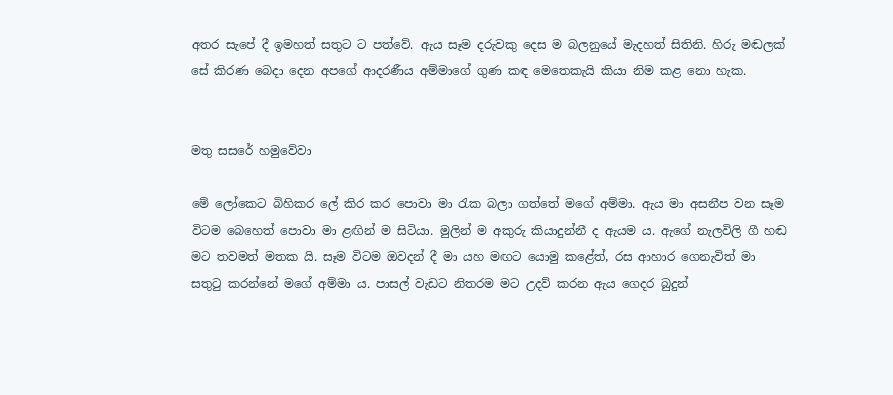අතර සැපේ දී ඉමහත් සතුට ට පත්වේ. ඇය සෑම දරුවකු දෙස ම බලනුයේ මැදහත් සිතිනි. හිරු මඬලක් සේ කිරණ බෙදා දෙන අපගේ ආදරණීය අම්මාගේ ගුණ කඳ මෙතෙකැයි කියා නිම කළ නො හැක.


මතු සසරේ හමුවේවා

මේ ලෝකෙට බිහිකර ලේ කිර කර පොවා මා රැක බලා ගත්තේ මගේ අම්මා. ඇය මා අසනීප වන සෑම විටම බෙහෙත් පොවා මා ළඟින් ම සිටියා. මුලින් ම අකුරු කියාදුන්නී ද ඇයම ය. ඇගේ නැලවිලි ගී හඬ මට තවමත් මතක යි. සෑම විටම ඔවදන් දී මා යහ මඟට යොමු කළේත්, රස ආහාර ගෙනැවිත් මා සතුටු කරන්නේ මගේ අම්මා ය. පාසල් වැඩට නිතරම මට උදව් කරන ඇය ගෙදර බුදුන්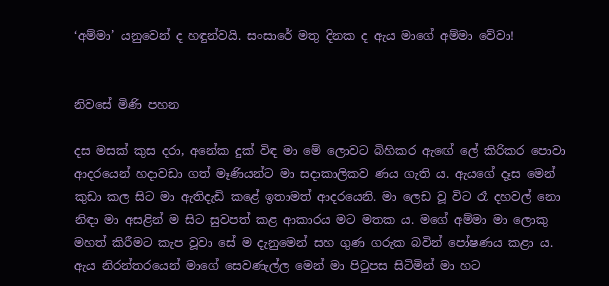‘අම්මා’ යනුවෙන් ද හඳුන්වයි. සංසාරේ මතු දිනක ද ඇය මාගේ අම්මා වේවා!


නිවසේ මිණි පහන

දස මසක් කුස දරා, අනේක දුක් විඳ මා මේ ලොවට බිහිකර ඇඟේ ලේ කිරිකර පොවා ආදරයෙන් හදාවඩා ගත් මෑණියන්ට මා සදාකාලිකව ණය ගැති ය. ඇයගේ දෑස මෙන් කුඩා කල සිට මා ඇතිදැඩි කළේ ඉතාමත් ආදරයෙනි. මා ලෙඩ වූ විට රෑ දහවල් නො නිඳා මා අසළින් ම සිට සුවපත් කළ ආකාරය මට මතක ය. මගේ අම්මා මා ලොකු මහත් කිරීමට කැප වූවා සේ ම දැනුමෙන් සහ ගුණ ගරුක බවින් පෝෂණය කළා ය. ඇය නිරන්තරයෙන් මාගේ සෙවණැල්ල මෙන් මා පිටුපස සිටිමින් මා හට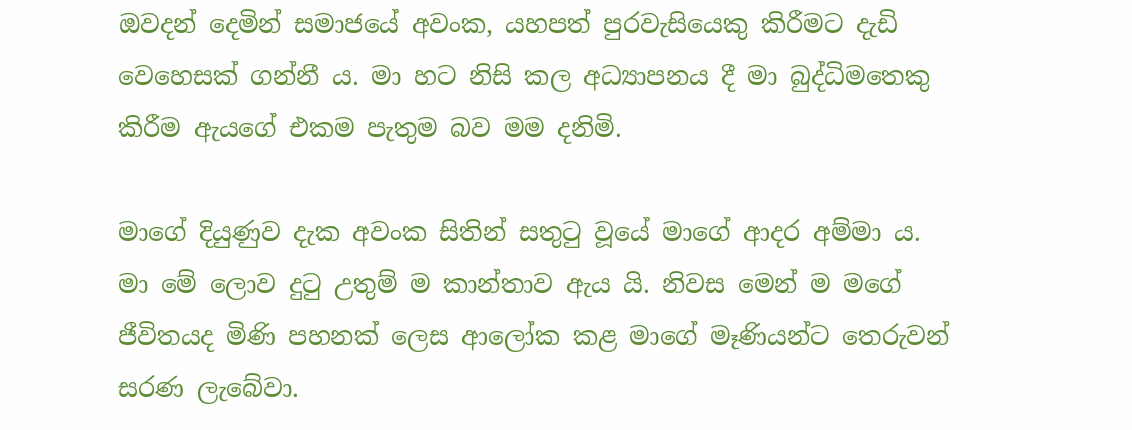ඔවදන් දෙමින් සමාජයේ අවංක, යහපත් පුරවැසියෙකු කිරීමට දැඩි වෙහෙසක් ගන්නී ය. මා හට නිසි කල අධ්‍යාපනය දී මා බුද්ධිමතෙකු කිරීම ඇයගේ එකම පැතුම බව මම දනිමි.

මාගේ දියුණුව දැක අවංක සිතින් සතුටු වූයේ මාගේ ආදර අම්මා ය. මා මේ ලොව දුටු උතුම් ම කාන්තාව ඇය යි. නිවස මෙන් ම මගේ ජීවිතයද මිණි පහනක් ලෙස ආලෝක කළ මාගේ මෑණියන්ට තෙරුවන් සරණ ලැබේවා.